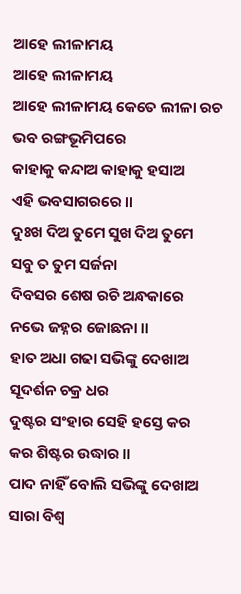ଆହେ ଲୀଳାମୟ
ଆହେ ଲୀଳାମୟ
ଆହେ ଲୀଳାମୟ କେତେ ଲୀଳା ରଚ
ଭବ ରଙ୍ଗଭୂମିପରେ
କାହାକୁ କନ୍ଦାଅ କାହାକୁ ହସାଅ
ଏହି ଭବସାଗରରେ ॥
ଦୁଃଖ ଦିଅ ତୁମେ ସୁଖ ଦିଅ ତୁମେ
ସବୁ ତ ତୁମ ସର୍ଜନା
ଦିବସର ଶେଷ ରଚି ଅନ୍ଧକାରେ
ନଭେ ଜହ୍ନର ଜୋଛନା ॥
ହାତ ଅଧା ଗଢା ସଭିଙ୍କୁ ଦେଖାଅ
ସୂଦର୍ଶନ ଚକ୍ର ଧର
ଦୁଷ୍ଟର ସଂହାର ସେହି ହସ୍ତେ କର
କର ଶିଷ୍ଟର ଉଦ୍ଧାର ॥
ପାଦ ନାହିଁ ବୋଲି ସଭିଙ୍କୁ ଦେଖାଅ
ସାରା ବିଶ୍ବ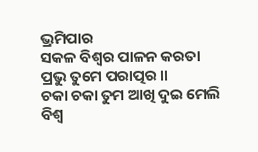ଭ୍ରମିପାର
ସକଳ ବିଶ୍ବର ପାଳନ କରତା
ପ୍ରଭୁ ତୁମେ ପରାତ୍ପର ॥
ଚକା ଚକା ତୁମ ଆଖି ଦୁଇ ମେଲି
ବିଶ୍ବ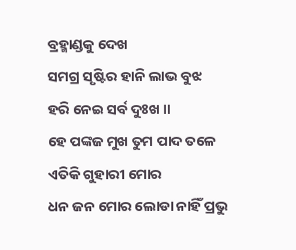ବ୍ରହ୍ମାଣ୍ଡକୁ ଦେଖ
ସମଗ୍ର ସୃଷ୍ଟିର ହାନି ଲାଭ ବୁଝ
ହରି ନେଇ ସର୍ବ ଦୁଃଖ ॥
ହେ ପଙ୍କଜ ମୁଖ ତୁମ ପାଦ ତଳେ
ଏତିକି ଗୁହାରୀ ମୋର
ଧନ ଜନ ମୋର ଲୋଡା ନାହିଁ ପ୍ରଭୁ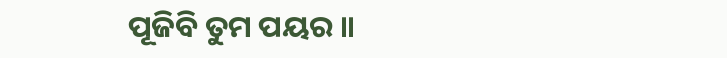ପୂଜିବି ତୁମ ପୟର ॥